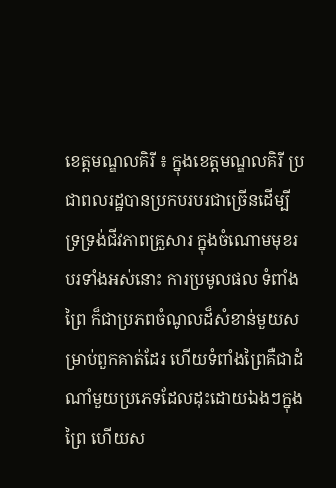ខេត្តមណ្ឌលគិរី ៖ ក្នុងខេត្តមណ្ឌលគិរី ប្រជាពលរដ្ឋបានប្រកបរបរជាច្រើនដើម្បីទ្រទ្រង់ជីវភាពគ្រួសារ ក្នុងចំណោមមុខរបរទាំងអស់នោះ ការប្រមូលផល ទំពាំងព្រៃ ក៏ជាប្រភពចំណូលដ៏សំខាន់មួយសម្រាប់ពួកគាត់ដែរ ហើយទំពាំងព្រៃគឺជាដំណាំមួយប្រភេទដែលដុះដោយឯងៗក្នុងព្រៃ ហើយស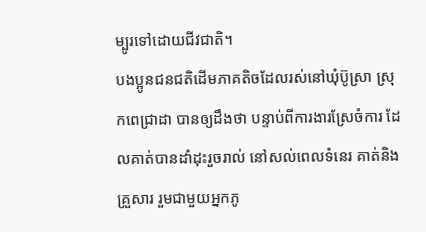ម្បូរទៅដោយជីវជាតិ។
បងប្អូនជនជតិដើមភាគតិចដែលរស់នៅឃុំប៊ូស្រា ស្រុកពេជ្រាដា បានឲ្យដឹងថា បន្ទាប់ពីការងារស្រែចំការ ដែលគាត់បានដាំដុះរួចរាល់ នៅសល់ពេលទំនេរ គាត់និងគ្រួសារ រួមជាមួយអ្នកភូ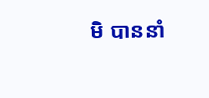មិ បាននាំ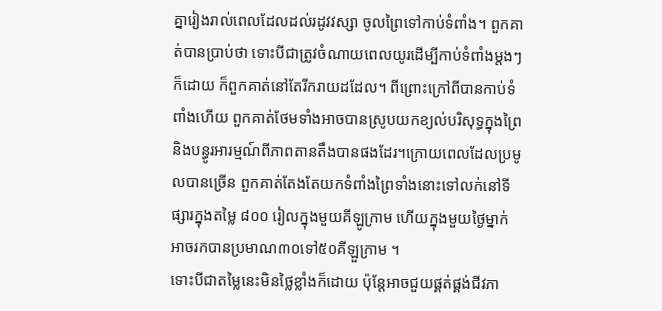គ្នារៀងរាល់ពេលដែលដល់រដូវវស្សា ចូលព្រៃទៅកាប់ទំពាំង។ ពួកគាត់បានប្រាប់ថា ទោះបីជាត្រូវចំណាយពេលយូរដើម្បីកាប់ទំពាំងម្តងៗក៏ដោយ ក៏ពួកគាត់នៅតែរីករាយដដែល។ ពីព្រោះក្រៅពីបានកាប់ទំពាំងហើយ ពួកគាត់ថែមទាំងអាចបានស្រូបយកខ្យល់បរិសុទ្ធក្នុងព្រៃ និងបន្ធូរអារម្មណ៍ពីភាពតានតឹងបានផងដែរ។ក្រោយពេលដែលប្រមូលបានច្រើន ពួកគាត់តែងតែយកទំពាំងព្រៃទាំងនោះទៅលក់នៅទីផ្សារក្នុងតម្លៃ ៨០០ រៀលក្នុងមួយគីឡូក្រាម ហើយក្នុងមួយថ្ងៃម្នាក់អាចរកបានប្រមាណ៣០ទៅ៥០គីឡួក្រាម ។
ទោះបីជាតម្លៃនេះមិនថ្លៃខ្លាំងក៏ដោយ ប៉ុន្តែអាចជួយផ្គត់ផ្គង់ជីវភា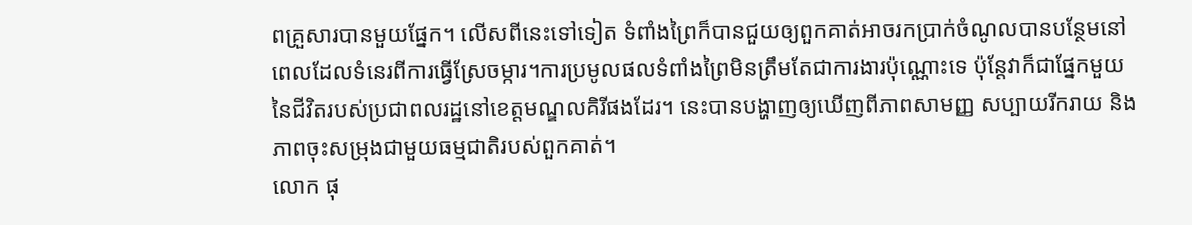ពគ្រួសារបានមួយផ្នែក។ លើសពីនេះទៅទៀត ទំពាំងព្រៃក៏បានជួយឲ្យពួកគាត់អាចរកប្រាក់ចំណូលបានបន្ថែមនៅពេលដែលទំនេរពីការធ្វើស្រែចម្ការ។ការប្រមូលផលទំពាំងព្រៃមិនត្រឹមតែជាការងារប៉ុណ្ណោះទេ ប៉ុន្តែវាក៏ជាផ្នែកមួយនៃជីវិតរបស់ប្រជាពលរដ្ឋនៅខេត្តមណ្ឌលគិរីផងដែរ។ នេះបានបង្ហាញឲ្យឃើញពីភាពសាមញ្ញ សប្បាយរីករាយ និងភាពចុះសម្រុងជាមួយធម្មជាតិរបស់ពួកគាត់។
លោក ផុ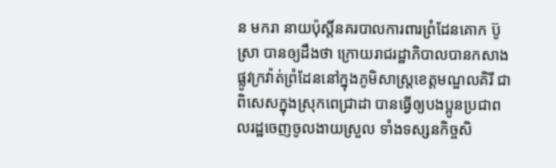ន មករា នាយប៉ុស្តិ៍នគរបាលការពារព្រំដែនគោក ប៊ូស្រា បានឲ្យដឹងថា ក្រោយរាជរដ្ឋាភិបាលបានកសាងផ្លូវក្រវ៉ាត់ព្រំដែននៅក្នុងភូមិសាស្ត្រខេត្តមណ្ឌលគិរី ជាពិសេសក្នុងស្រុកពេជ្រាដា បានធ្វើឲ្យបងប្អូនប្រជាពលរដ្ឋចេញចូលងាយស្រួល ទាំងទស្សនកិច្ចសិ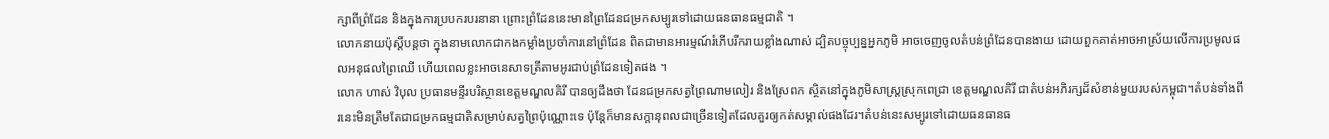ក្សាពីព្រំដែន និងក្នុងការប្របករបរនានា ព្រោះព្រំដែននេះមានព្រៃដែនជម្រកសម្បូរទៅដោយធនធានធម្មជាតិ ។
លោកនាយប៉ុស្តិ៍បន្តថា ក្នុងនាមលោកជាកងកម្លាំងប្រចាំការនៅព្រំដែន ពិតជាមានអារម្មណ៍រំភើបរីករាយខ្លាំងណាស់ ដ្បិតបច្ចុប្បន្នអ្នកភូមិ អាចចេញចូលតំបន់ព្រំដែនបានងាយ ដោយពួកគាត់អាចអាស្រ័យលើការប្រមូលផលអនុផលព្រៃឈើ ហើយពេលខ្លះអាចនេសាទត្រីតាមអូរជាប់ព្រំដែនទៀតផង ។
លោក ហាស់ វិបុល ប្រធានមន្ទីរបរិស្ថានខេត្តមណ្ឌលគិរី បានឲ្យដឹងថា ដែនជម្រកសត្វព្រៃណាមលៀរ និងស្រែពក ស្ថិតនៅក្នុងភូមិសាស្ត្រស្រុកពេជ្រា ខេត្តមណ្ឌលគិរី ជាតំបន់អភិរក្សដ៏សំខាន់មួយរបស់កម្ពុជា។តំបន់ទាំងពីរនេះមិនត្រឹមតែជាជម្រកធម្មជាតិសម្រាប់សត្វព្រៃប៉ុណ្ណោះទេ ប៉ុន្តែក៏មានសក្តានុពលជាច្រើនទៀតដែលគួរឲ្យកត់សម្គាល់ផងដែរ។តំបន់នេះសម្បូរទៅដោយធនធានធ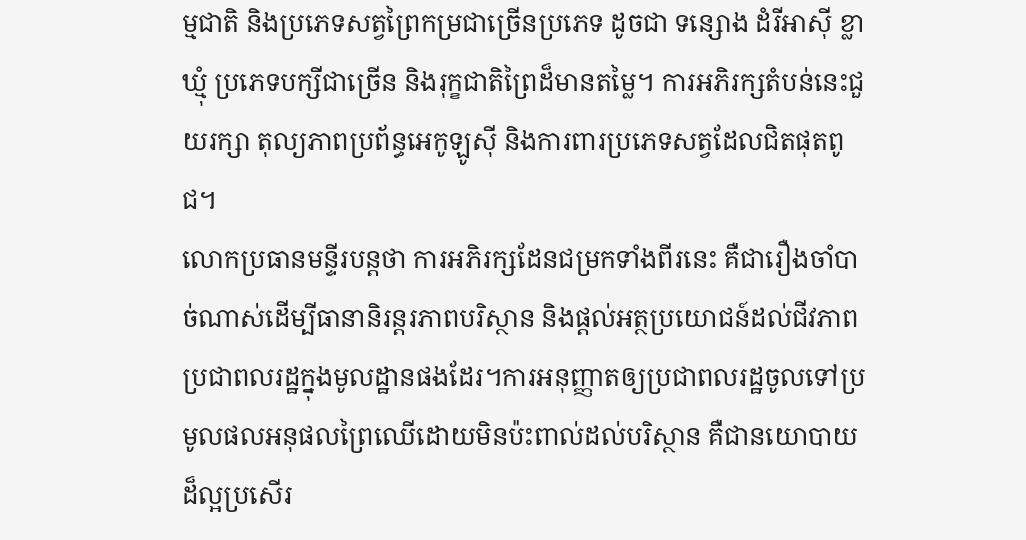ម្មជាតិ និងប្រភេទសត្វព្រៃកម្រជាច្រើនប្រភេទ ដូចជា ទន្សោង ដំរីអាស៊ី ខ្លាឃ្មុំ ប្រភេទបក្សីជាច្រើន និងរុក្ខជាតិព្រៃដ៏មានតម្លៃ។ ការអភិរក្សតំបន់នេះជួយរក្សា តុល្យភាពប្រព័ន្ធអេកូឡូស៊ី និងការពារប្រភេទសត្វដែលជិតផុតពូជ។
លោកប្រធានមន្ទីរបន្តថា ការអភិរក្សដែនជម្រកទាំងពីរនេះ គឺជារឿងចាំបាច់ណាស់ដើម្បីធានានិរន្តរភាពបរិស្ថាន និងផ្តល់អត្ថប្រយោជន៍ដល់ជីវភាពប្រជាពលរដ្ឋក្នុងមូលដ្ឋានផងដែរ។ការអនុញ្ញាតឲ្យប្រជាពលរដ្ឋចូលទៅប្រមូលផលអនុផលព្រៃឈើដោយមិនប៉ះពាល់ដល់បរិស្ថាន គឺជានយោបាយដ៏ល្អប្រសើរ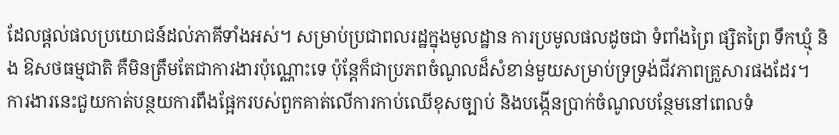ដែលផ្តល់ផលប្រយោជន៍ដល់ភាគីទាំងអស់។ សម្រាប់ប្រជាពលរដ្ឋក្នុងមូលដ្ឋាន ការប្រមូលផលដូចជា ទំពាំងព្រៃ ផ្សិតព្រៃ ទឹកឃ្មុំ និង ឱសថធម្មជាតិ គឺមិនត្រឹមតែជាការងារប៉ុណ្ណោះទេ ប៉ុន្តែក៏ជាប្រភពចំណូលដ៏សំខាន់មួយសម្រាប់ទ្រទ្រង់ជីវភាពគ្រួសារផងដែរ។
ការងារនេះជួយកាត់បន្ថយការពឹងផ្អែករបស់ពួកគាត់លើការកាប់ឈើខុសច្បាប់ និងបង្កើនប្រាក់ចំណូលបន្ថែមនៅពេលទំ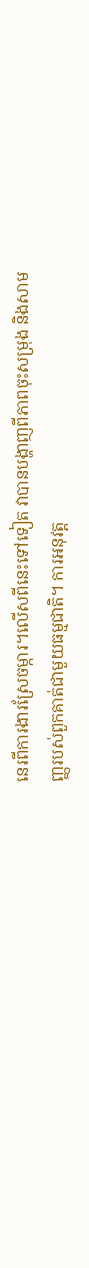នេរពីការងារស្រែចម្ការ។លើសពីនេះទៅទៀត វាបានបង្ហាញពីភាពចុះសម្រុង និងសាមញ្ញរបស់ពួកគាត់ជាមួយធម្មជាតិ។ ការអនុវត្ត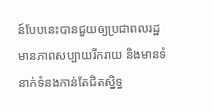ន៍បែបនេះបានជួយឲ្យប្រជាពលរដ្ឋមានភាពសប្បាយរីករាយ និងមានទំនាក់ទំនងកាន់តែជិតស្និទ្ធ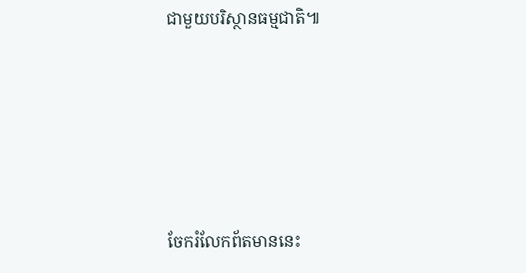ជាមួយបរិស្ថានធម្មជាតិ៕





ចែករំលែកព័តមាននេះ